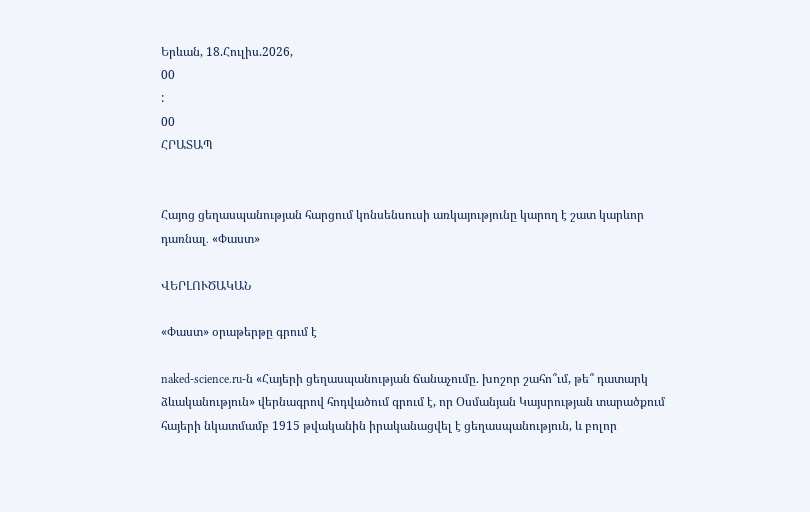Երևան, 18.Հուլիս.2026,
00
:
00
ՀՐԱՏԱՊ


Հայոց ցեղասպանության հարցում կոնսենսուսի առկայությունը կարող է շատ կարևոր դառնալ․ «Փաստ»

ՎԵՐԼՈՒԾԱԿԱՆ

«Փաստ» օրաթերթը գրում է

naked-science.ru-ն «Հայերի ցեղասպանության ճանաչումը. խոշոր շահո՞ւմ, թե՞ դատարկ ձևականություն» վերնագրով հոդվածում գրում է, որ Օսմանյան Կայսրության տարածքում հայերի նկատմամբ 1915 թվականին իրականացվել է ցեղասպանություն, և բոլոր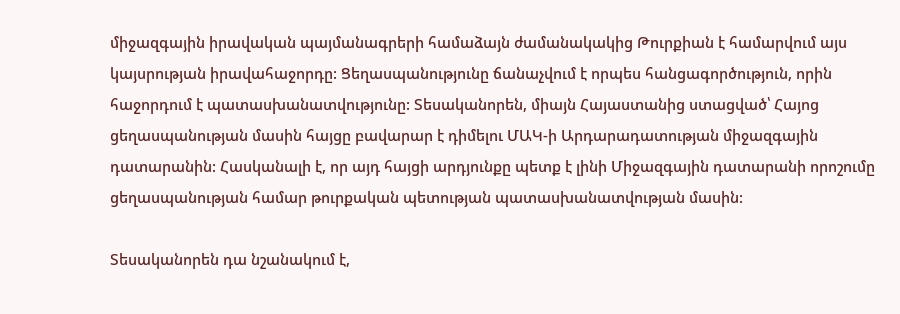միջազգային իրավական պայմանագրերի համաձայն ժամանակակից Թուրքիան է համարվում այս կայսրության իրավահաջորդը: Ցեղասպանությունը ճանաչվում է որպես հանցագործություն, որին հաջորդում է պատասխանատվությունը: Տեսականորեն, միայն Հայաստանից ստացված՝ Հայոց ցեղասպանության մասին հայցը բավարար է դիմելու ՄԱԿ-ի Արդարադատության միջազգային դատարանին: Հասկանալի է, որ այդ հայցի արդյունքը պետք է լինի Միջազգային դատարանի որոշումը ցեղասպանության համար թուրքական պետության պատասխանատվության մասին:

Տեսականորեն դա նշանակում է,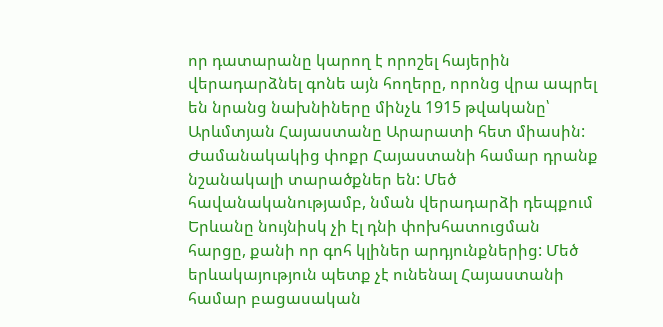որ դատարանը կարող է որոշել հայերին վերադարձնել գոնե այն հողերը, որոնց վրա ապրել են նրանց նախնիները մինչև 1915 թվականը՝ Արևմտյան Հայաստանը Արարատի հետ միասին: Ժամանակակից փոքր Հայաստանի համար դրանք նշանակալի տարածքներ են: Մեծ հավանականությամբ, նման վերադարձի դեպքում Երևանը նույնիսկ չի էլ դնի փոխհատուցման հարցը, քանի որ գոհ կլիներ արդյունքներից: Մեծ երևակայություն պետք չէ ունենալ Հայաստանի համար բացասական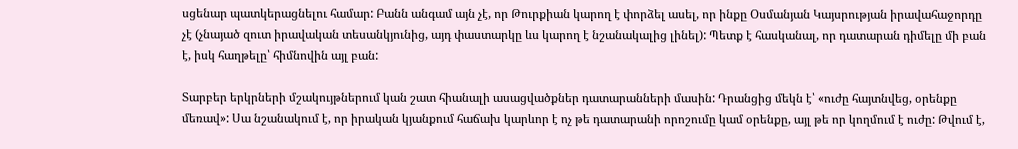սցենար պատկերացնելու համար: Բանն անգամ այն չէ, որ Թուրքիան կարող է փորձել ասել, որ ինքը Օսմանյան Կայսրության իրավահաջորդը չէ (չնայած զուտ իրավական տեսանկյունից, այդ փաստարկը ևս կարող է նշանակալից լինել): Պետք է հասկանալ, որ դատարան դիմելը մի բան է, իսկ հաղթելը՝ հիմնովին այլ բան:

Տարբեր երկրների մշակույթներում կան շատ հիանալի ասացվածքներ դատարանների մասին: Դրանցից մեկն է՝ «ուժը հայտնվեց, օրենքը մեռավ»: Սա նշանակում է, որ իրական կյանքում հաճախ կարևոր է ոչ թե դատարանի որոշումը կամ օրենքը, այլ թե որ կողմում է ուժը: Թվում է,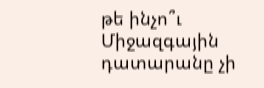թե ինչո՞ւ Միջազգային դատարանը չի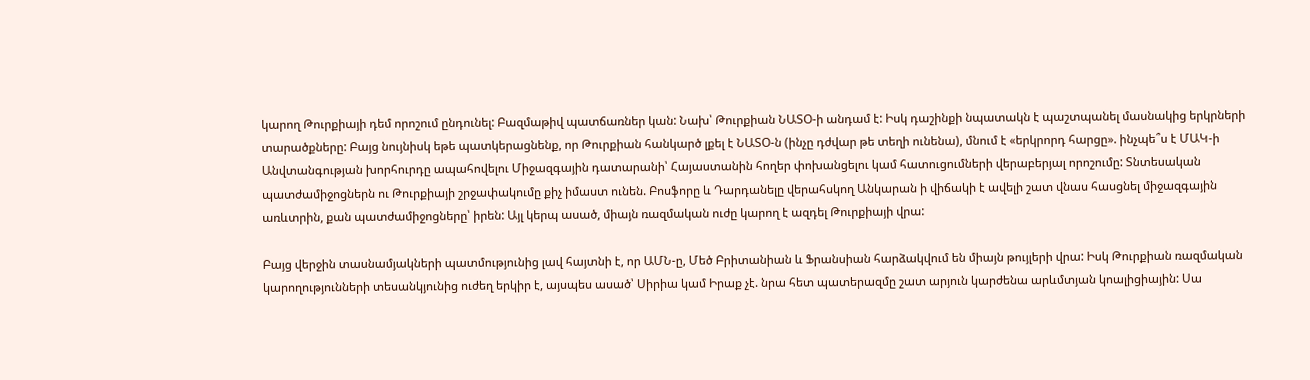կարող Թուրքիայի դեմ որոշում ընդունել: Բազմաթիվ պատճառներ կան: Նախ՝ Թուրքիան ՆԱՏՕ-ի անդամ է: Իսկ դաշինքի նպատակն է պաշտպանել մասնակից երկրների տարածքները: Բայց նույնիսկ եթե պատկերացնենք, որ Թուրքիան հանկարծ լքել է ՆԱՏՕ-ն (ինչը դժվար թե տեղի ունենա), մնում է «երկրորդ հարցը». ինչպե՞ս է ՄԱԿ-ի Անվտանգության խորհուրդը ապահովելու Միջազգային դատարանի՝ Հայաստանին հողեր փոխանցելու կամ հատուցումների վերաբերյալ որոշումը: Տնտեսական պատժամիջոցներն ու Թուրքիայի շրջափակումը քիչ իմաստ ունեն. Բոսֆորը և Դարդանելը վերահսկող Անկարան ի վիճակի է ավելի շատ վնաս հասցնել միջազգային առևտրին, քան պատժամիջոցները՝ իրեն: Այլ կերպ ասած, միայն ռազմական ուժը կարող է ազդել Թուրքիայի վրա:

Բայց վերջին տասնամյակների պատմությունից լավ հայտնի է, որ ԱՄՆ-ը, Մեծ Բրիտանիան և Ֆրանսիան հարձակվում են միայն թույլերի վրա: Իսկ Թուրքիան ռազմական կարողությունների տեսանկյունից ուժեղ երկիր է, այսպես ասած՝ Սիրիա կամ Իրաք չէ. նրա հետ պատերազմը շատ արյուն կարժենա արևմտյան կոալիցիային: Սա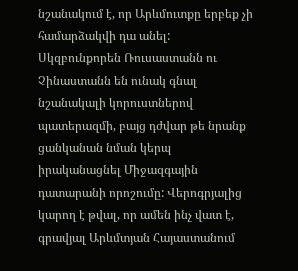նշանակում է, որ Արևմուտքը երբեք չի համարձակվի դա անել: Սկզբունքորեն Ռուսաստանն ու Չինաստանն են ունակ գնալ նշանակալի կորուստներով պատերազմի, բայց դժվար թե նրանք ցանկանան նման կերպ իրականացնել Միջազգային դատարանի որոշումը: Վերոգրյալից կարող է թվալ, որ ամեն ինչ վատ է, գրավյալ Արևմտյան Հայաստանում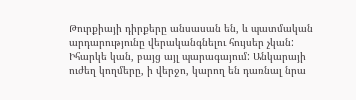Թուրքիայի դիրքերը անսասան են, և պատմական արդարությունը վերականգնելու հույսեր չկան: Իհարկե կան, բայց այլ պարագայում: Անկարայի ուժեղ կողմերը, ի վերջո, կարող են դառնալ նրա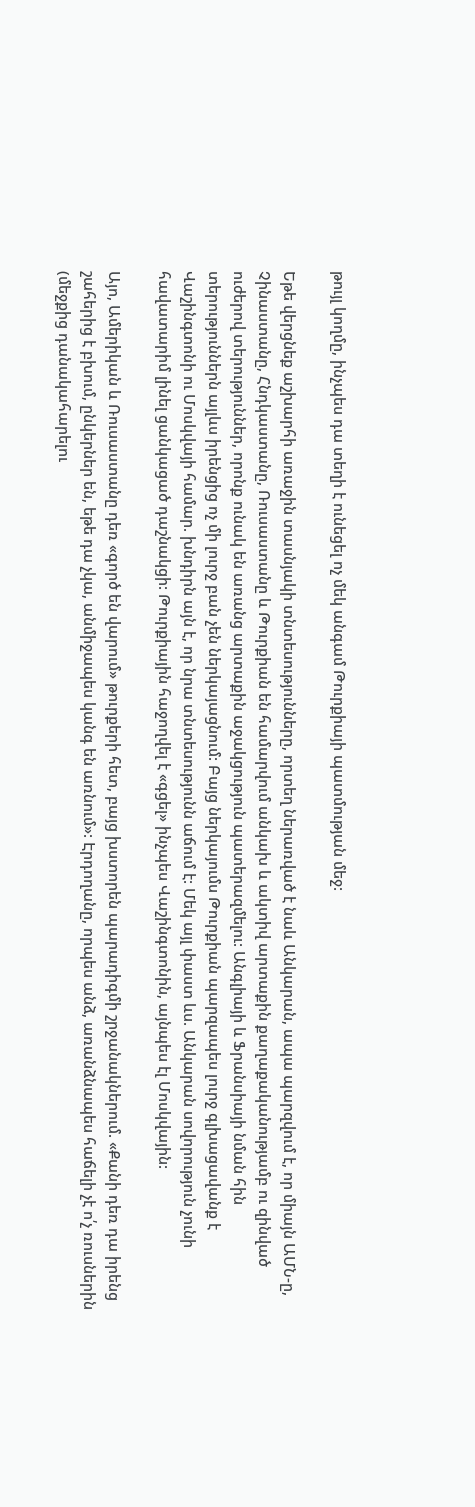թույլ կողմը, ինչպես դա տեղի է ունեցել ոչ մեկ անգամ Թուրքիայի պատմության մեջ:

Եթե վերցնեք աշխարհի առաջին տասնյակի տնտեսությունները, որտեղ ներառված է նաև Անկարան, ապա պարզվում է, որ միայն ԱՄՆ-ը, Չինաստանը, Հնդկաստանը, Ռուսաստանը և Թուրքիան են համարվում անկախ և ակտիվ արտաքին քաղաքականությամբ ու զինված ուժերով տերություններ, որոնք ունակ են առանց արտաքին աջակցություն պատերազմելու: Անգլիայի և Ֆրանսիայի նման հին տերություններն այլևս իրենցից ոչ մի լուրջ բան չեն ներկայացնում: Բայց ներկայումս Թուրքիան պարզապես լուրջ գլխացավանք է Վաշինգտոնի ու Մոսկվայի համար. խնդիրն այն է, որ նրա տնտեսությունն աճում է: Մեկ այլ փաստ ևս. Անկարան սովորություն չունի հավատարիմ լինել ցանկացած դաշնակցի: Թուրքիային հաջողվել է «գցել» ինչպես Վաշինգտոնին, այնպես էլ Մոսկվային:

Այո, Ամերիկան և Ռուսաստանը դեռ «գործ են վարում» թուրքերի հետ, բայց խստորեն պարադիգմի շրջանակներում. «Քանի դեռ դա իրենց շահերից է բխում, ընկերներ են, եթե դա չկա, անմիջապես կանգ են առնում»: Էրդողանը, որպես անձ, առանձնապես հաճելի չէ ո՛չ ռուսներին (մեջքից դանակահարելու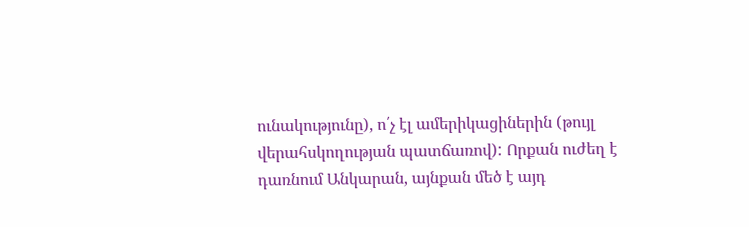ունակությունը), ո՛չ էլ ամերիկացիներին (թույլ վերահսկողության պատճառով): Որքան ուժեղ է դառնում Անկարան, այնքան մեծ է այդ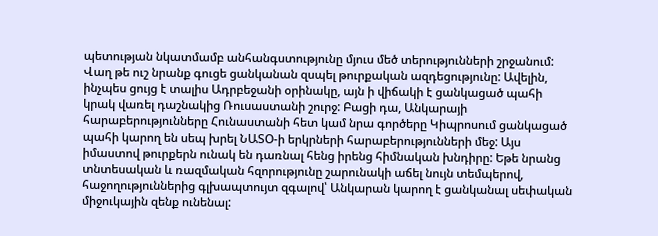պետության նկատմամբ անհանգստությունը մյուս մեծ տերությունների շրջանում: Վաղ թե ուշ նրանք գուցե ցանկանան զսպել թուրքական ազդեցությունը: Ավելին, ինչպես ցույց է տալիս Ադրբեջանի օրինակը, այն ի վիճակի է ցանկացած պահի կրակ վառել դաշնակից Ռուսաստանի շուրջ: Բացի դա, Անկարայի հարաբերությունները Հունաստանի հետ կամ նրա գործերը Կիպրոսում ցանկացած պահի կարող են սեպ խրել ՆԱՏՕ-ի երկրների հարաբերությունների մեջ: Այս իմաստով թուրքերն ունակ են դառնալ հենց իրենց հիմնական խնդիրը: Եթե նրանց տնտեսական և ռազմական հզորությունը շարունակի աճել նույն տեմպերով, հաջողություններից գլխապտույտ զգալով՝ Անկարան կարող է ցանկանալ սեփական միջուկային զենք ունենալ: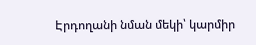Էրդողանի նման մեկի՝ կարմիր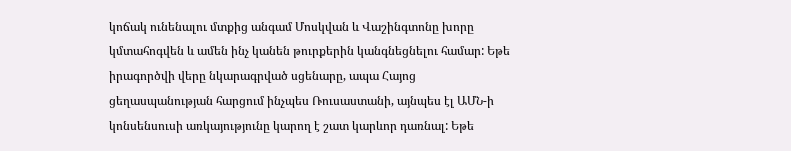կոճակ ունենալու մտքից անգամ Մոսկվան և Վաշինգտոնը խորը կմտահոգվեն և ամեն ինչ կանեն թուրքերին կանգնեցնելու համար: Եթե իրագործվի վերը նկարագրված սցենարը, ապա Հայոց ցեղասպանության հարցում ինչպես Ռուսաստանի, այնպես էլ ԱՄՆ-ի կոնսենսուսի առկայությունը կարող է շատ կարևոր դառնալ: Եթե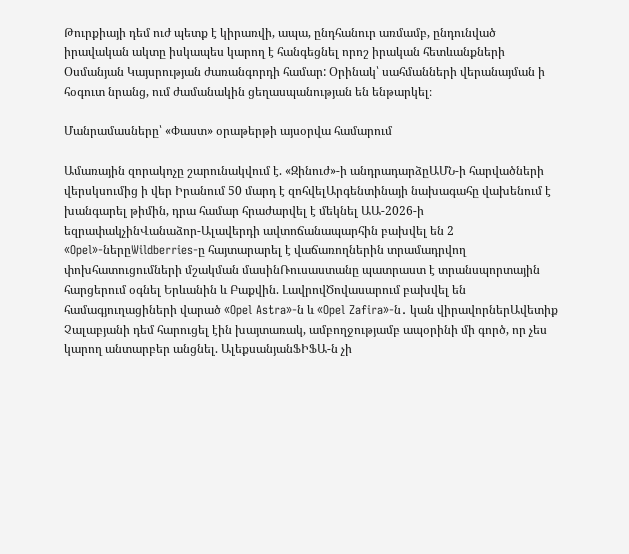Թուրքիայի դեմ ուժ պետք է կիրառվի, ապա, ընդհանուր առմամբ, ընդունված իրավական ակտը իսկապես կարող է հանգեցնել որոշ իրական հետևանքների Օսմանյան Կայսրության ժառանգորդի համար: Օրինակ՝ սահմանների վերանայման ի հօգուտ նրանց, ում ժամանակին ցեղասպանության են ենթարկել։

Մանրամասները՝ «Փաստ» օրաթերթի այսօրվա համարում

Ամառային զորակոչը շարունակվում է. «Զինուժ»-ի անդրադարձըԱՄՆ-ի հարվածների վերսկսումից ի վեր Իրանում 50 մարդ է զոհվելԱրգենտինայի նախագահը վախենում է խանգարել թիմին, դրա համար հրաժարվել է մեկնել ԱԱ-2026-ի եզրափակչինՎանաձոր-Ալավերդի ավտոճանապարհին բախվել են 2 «Opel»-ներըWildberries-ը հայտարարել է վաճառողներին տրամադրվող փոխհատուցումների մշակման մասինՌուսաստանը պատրաստ է տրանսպորտային հարցերում օգնել Երևանին և Բաքվին. ԼավրովԾովասարում բախվել են համագյուղացիների վարած «Opel Astra»-ն և «Opel Zafira»-ն․ կան վիրավորներԱվետիք Չալաբյանի դեմ հարուցել էին խայտառակ, ամբողջությամբ ապօրինի մի գործ, որ չես կարող անտարբեր անցնել. ԱլեքսանյանՖԻՖԱ-ն չի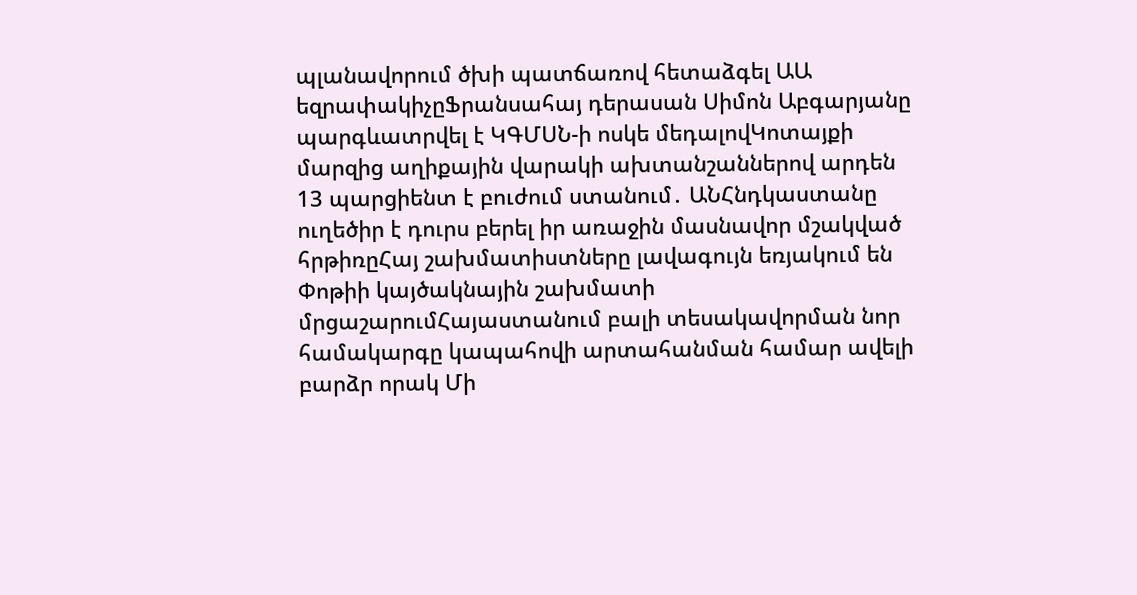պլանավորում ծխի պատճառով հետաձգել ԱԱ եզրափակիչըՖրանսահայ դերասան Սիմոն Աբգարյանը պարգևատրվել է ԿԳՄՍՆ-ի ոսկե մեդալովԿոտայքի մարզից աղիքային վարակի ախտանշաններով արդեն 13 պարցիենտ է բուժում ստանում․ ԱՆՀնդկաստանը ուղեծիր է դուրս բերել իր առաջին մասնավոր մշակված հրթիռըՀայ շախմատիստները լավագույն եռյակում են Փոթիի կայծակնային շախմատի մրցաշարումՀայաստանում բալի տեսակավորման նոր համակարգը կապահովի արտահանման համար ավելի բարձր որակ Մի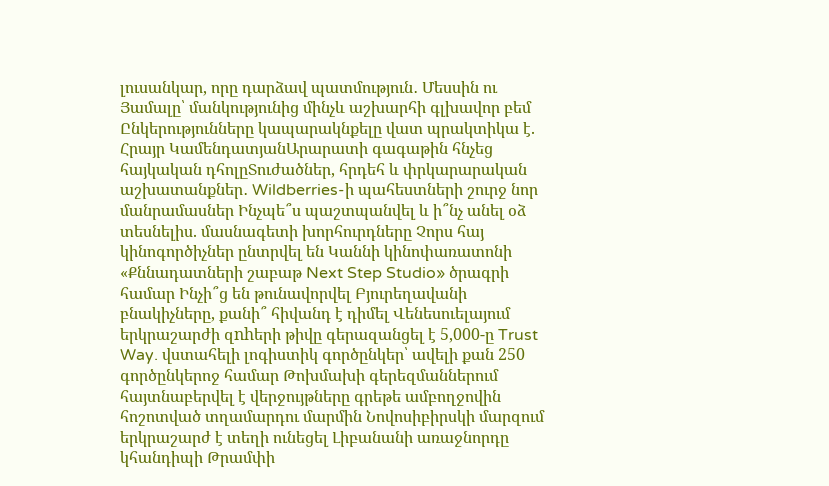լուսանկար, որը դարձավ պատմություն․ Մեսսին ու Յամալը՝ մանկությունից մինչև աշխարհի գլխավոր բեմ Ընկերությունները կապարակնքելը վատ պրակտիկա է. Հրայր ԿամենդատյանԱրարատի գագաթին հնչեց հայկական դհոլըՏուժածներ, հրդեհ և փրկարարական աշխատանքներ․ Wildberries-ի պահեստների շուրջ նոր մանրամասներ Ինչպե՞ս պաշտպանվել և ի՞նչ անել օձ տեսնելիս. մասնագետի խորհուրդները Չորս հայ կինոգործիչներ ընտրվել են Կաննի կինոփառատոնի «Քննադատների շաբաթ Next Step Studio» ծրագրի համար Ինչի՞ց են թունավորվել Բյուրեղավանի բնակիչները, քանի՞ հիվանդ է դիմել Վենեսուելայում երկրաշարժի զnhերի թիվը գերազանցել է 5,000-ը Trust Way. վստահելի լոգիստիկ գործընկեր՝ ավելի քան 250 գործընկերոջ համար Թոխմախի գերեզմաններում հայտնաբերվել է վերջույթները գրեթե ամբողջովին հոշոտված տղամարդու մարմին Նովոսիբիրսկի մարզում երկրաշարժ է տեղի ունեցել Լիբանանի առաջնորդը կհանդիպի Թրամփի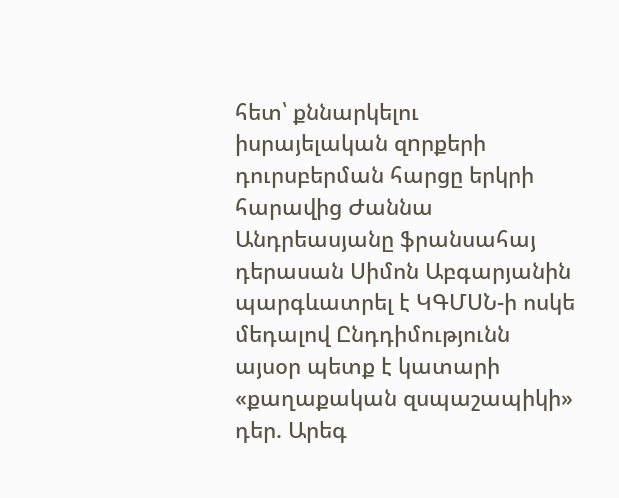հետ՝ քննարկելու իսրայելական զnրքերի դուրսբերման հարցը երկրի հարավից Ժաննա Անդրեասյանը ֆրանսահայ դերասան Սիմոն Աբգարյանին պարգևատրել է ԿԳՄՍՆ-ի ոսկե մեդալով Ընդդիմությունն այսօր պետք է կատարի «քաղաքական զսպաշապիկի» դեր. Արեգ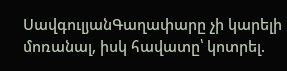ՍավգուլյանԳաղափարը չի կարելի մոռանալ, իսկ հավատը՝ կոտրել.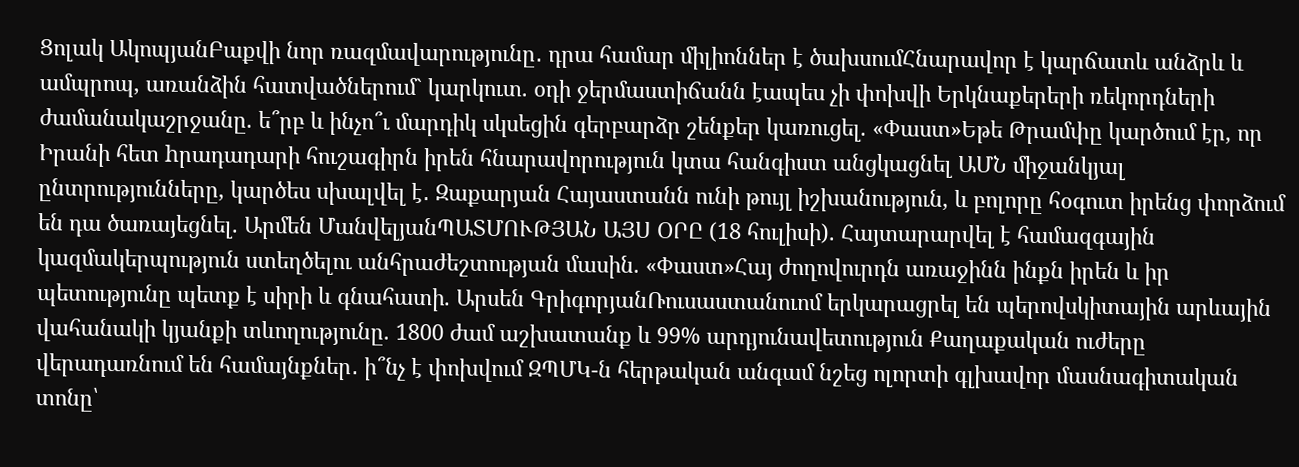Ցոլակ ԱկոպյանԲաքվի նոր ռազմավարությունը․ դրա համար միլիոններ է ծախսումՀնարավոր է կարճատև անձրև և ամպրոպ, առանձին հատվածներում` կարկուտ. օդի ջերմաստիճանն էապես չի փոխվի Երկնաքերերի ռեկորդների ժամանակաշրջանը. ե՞րբ և ինչո՞ւ մարդիկ սկսեցին գերբարձր շենքեր կառուցել. «Փաստ»Եթե Թրամփը կարծում էր, որ Իրանի հետ hրադադարի հուշագիրն իրեն հնարավորություն կտա հանգիստ անցկացնել ԱՄՆ միջանկյալ ընտրությունները, կարծես սխալվել է․ Զաքարյան Հայաստանն ունի թույլ իշխանություն, և բոլորը հօգուտ իրենց փորձում են դա ծառայեցնել. Արմեն ՄանվելյանՊԱՏՄՈՒԹՅԱՆ ԱՅՍ ՕՐԸ (18 հուլիսի). Հայտարարվել է համազգային կազմակերպություն ստեղծելու անհրաժեշտության մասին. «Փաստ»Հայ ժողովուրդն առաջինն ինքն իրեն և իր պետությունը պետք է սիրի և գնահատի. Արսեն ԳրիգորյանՌուսաստանուոմ երկարացրել են պերովսկիտային արևային վահանակի կյանքի տևողությունը. 1800 ժամ աշխատանք և 99% արդյունավետություն Քաղաքական ուժերը վերադառնում են համայնքներ․ ի՞նչ է փոխվում ԶՊՄԿ-ն հերթական անգամ նշեց ոլորտի գլխավոր մասնագիտական տոնը՝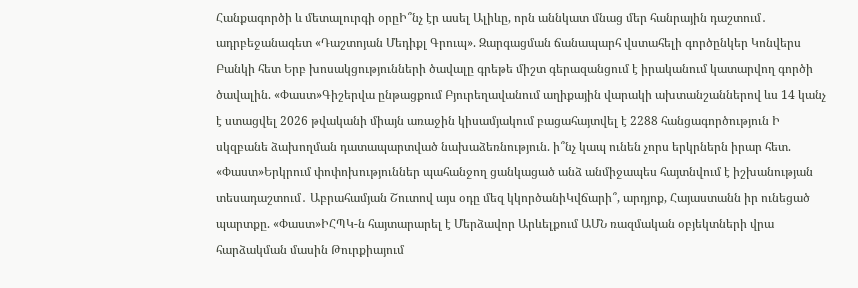Հանքագործի և մետալուրգի օրըԻ՞նչ էր ասել Ալիևը, որն աննկատ մնաց մեր հանրային դաշտում․ ադրբեջանագետ «Դաշտոյան Մեդիքլ Գրուպ». Զարգացման ճանապարհ վստահելի գործընկեր Կոնվերս Բանկի հետ Երբ խոսակցությունների ծավալը գրեթե միշտ գերազանցում է իրականում կատարվող գործի ծավալին. «Փաստ»Գիշերվա ընթացքում Բյուրեղավանում աղիքային վարակի ախտանշաններով ևս 14 կանչ է ստացվել 2026 թվականի միայն առաջին կիսամյակում բացահայտվել է 2288 հանցագործություն Ի սկզբանե ձախողման դատապարտված նախաձեռնություն. ի՞նչ կապ ունեն չորս երկրներն իրար հետ. «Փաստ»Երկրում փոփոխություններ պահանջող ցանկացած անձ անմիջապես հայտնվում է իշխանության տեսադաշտում․ Աբրահամյան Շուտով այս օդը մեզ կկործանիԿվճարի՞, արդյոք, Հայաստանն իր ունեցած պարտքը. «Փաստ»ԻՀՊԿ-ն հայտարարել է Մերձավոր Արևելքում ԱՄՆ ռազմական օբյեկտների վրա հարձակման մասին Թուրքիայում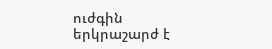ուժգին երկրաշարժ է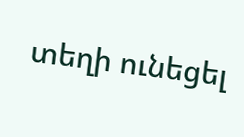տեղի ունեցել